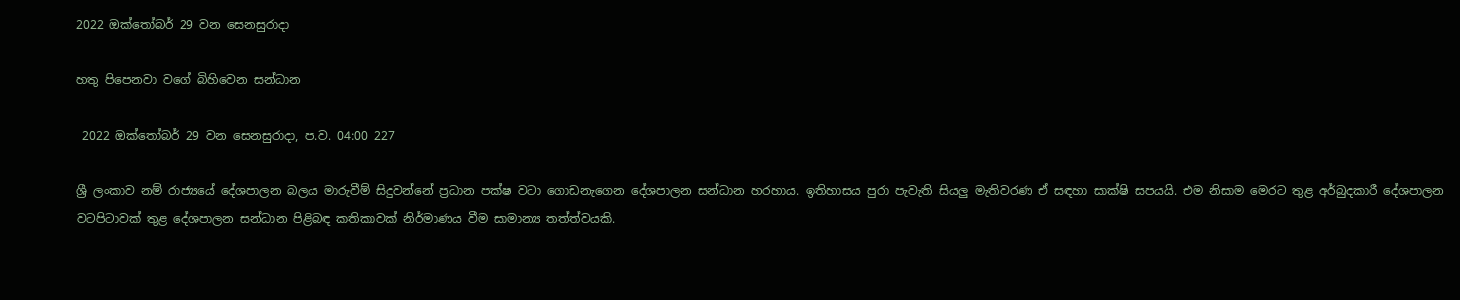2022 ඔක්තෝබර් 29 වන සෙනසුරාදා

හතු පිපෙනවා වගේ බිහිවෙන සන්ධාන

 2022 ඔක්තෝබර් 29 වන සෙනසුරාදා, ප.ව. 04:00 227

ශ්‍රී ලංකාව නම් රාජ්‍යයේ දේශපාලන බලය මාරුවීම් සිදුවන්නේ ප්‍රධාන පක්ෂ වටා ගොඩනැගෙන දේශපාලන සන්ධාන හරහාය. ඉතිහාසය පුරා පැවැති සියලු මැතිවරණ ඒ සඳහා සාක්ෂි සපයයි. එම නිසාම මෙරට තුළ අර්බුදකාරී දේශපාලන වටපිටාවක් තුළ දේශපාලන සන්ධාන පිළිබඳ කතිකාවක් නිර්මාණය වීම සාමාන්‍ය තත්ත්වයකි.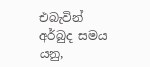එබැවින් අර්බුද සමය යනු,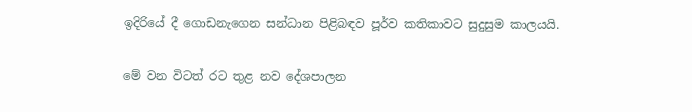ඉදිරියේ දී ගොඩනැගෙන සන්ධාන පිළිබඳව පූර්ව කතිකාවට සුදුසුම කාලයයි.

මේ වන විටත් රට තුළ නව දේශපාලන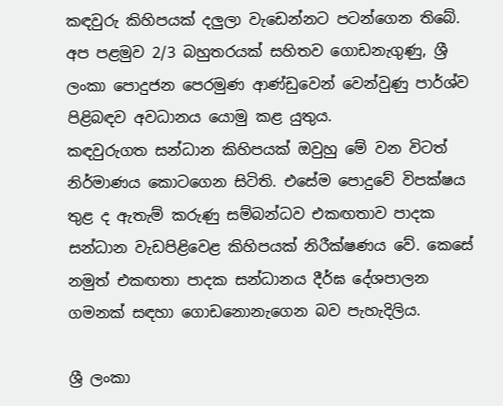කඳවුරු කිහිපයක් දලුලා වැඩෙන්නට පටන්ගෙන තිබේ. අප පළමුව 2/3 බහුතරයක් සහිතව ගොඩනැගුණු, ශ්‍රී ලංකා පොදුජන පෙරමුණ ආණ්ඩුවෙන් වෙන්වුණු පාර්ශ්ව පිළිබඳව අවධානය යොමු කළ යුතුය.
කඳවුරුගත සන්ධාන කිහිපයක් ඔවුහු මේ වන විටත් නිර්මාණය කොටගෙන සිටිති. එසේම පොදුවේ විපක්ෂය තුළ ද ඇතැම් කරුණු සම්බන්ධව එකඟතාව පාදක සන්ධාන වැඩපිළිවෙළ කිහිපයක් නිරීක්ෂණය වේ. කෙසේ නමුත් එකඟතා පාදක සන්ධානය දීර්ඝ දේශපාලන ගමනක් සඳහා ගොඩනොනැගෙන බව පැහැදිලිය.

ශ්‍රී ලංකා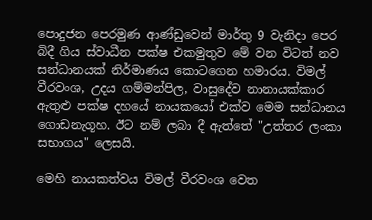පොදුජන පෙරමුණ ආණ්ඩුවෙන් මාර්තු 9 වැනිදා පෙර බිදී ගිය ස්වාධීන පක්ෂ එකමුතුව මේ වන විටත් නව සන්ධානයක් නිර්මාණය කොටගෙන හමාරය. විමල් වීරවංශ, උදය ගම්මන්පිල, වාසුදේව නානායක්කාර ඇතුළු පක්ෂ දහයේ නායකයෝ එක්ව මෙම සන්ධානය ගොඩනැගූහ. ඊට නම් ලබා දී ඇත්තේ "උත්තර ලංකා සභාගය" ලෙසයි.

මෙහි නායකත්වය විමල් වීරවංශ වෙත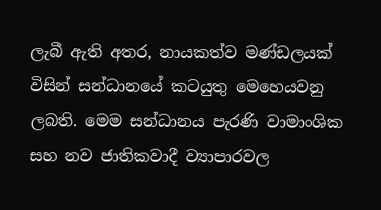ලැබී ඇති අතර, නායකත්ව මණ්ඩලයක් විසින් සන්ධානයේ කටයුතු මෙහෙයවනු ලබති. මෙම සන්ධානය පැරණි වාමාංශික සහ නව ජාතිකවාදී ව්‍යාපාරවල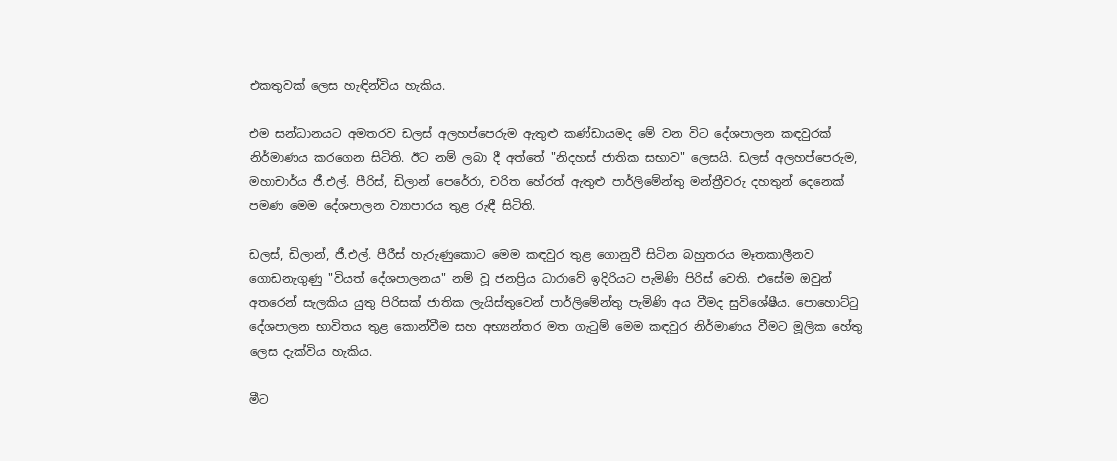එකතුවක් ලෙස හැඳින්විය හැකිය.

එම සන්ධානයට අමතරව ඩලස් අලහප්පෙරුම ඇතුළු කණ්ඩායමද මේ වන විට දේශපාලන කඳවුරක් නිර්මාණය කරගෙන සිටිති. ඊට නම් ලබා දී අත්තේ "නිදහස් ජාතික සභාව" ලෙසයි. ඩලස් අලහප්පෙරුම, මහාචාර්ය ජී.එල්. පීරිස්, ඩිලාන් පෙරේරා, චරිත හේරත් ඇතුළු පාර්ලිමේන්තු මන්ත්‍රීවරු දහතුන් දෙනෙක් පමණ මෙම දේශපාලන ව්‍යාපාරය තුළ රුඳී සිටිති.

ඩලස්, ඩිලාන්, ජී.එල්. පීරීස් හැරුණුකොට මෙම කඳවුර තුළ ගොනුවී සිටින බහුතරය මෑතකාලීනව ගොඩනැගුණු "වියත් දේශපාලනය" නම් වූ ජනප්‍රිය ධාරාවේ ඉදිරියට පැමිණි පිරිස් වෙති. එසේම ඔවුන් අතරෙන් සැලකිය යුතු පිරිසක් ජාතික ලැයිස්තුවෙන් පාර්ලිමේන්තු පැමිණි අය වීමද සුවිශේෂීය. පොහොට්ටු දේශපාලන භාවිතය තුළ කොන්වීම සහ අභ්‍යන්තර මත ගැටුම් මෙම කඳවුර නිර්මාණය වීමට මූලික හේතු ලෙස දැක්විය හැකිය.

මීට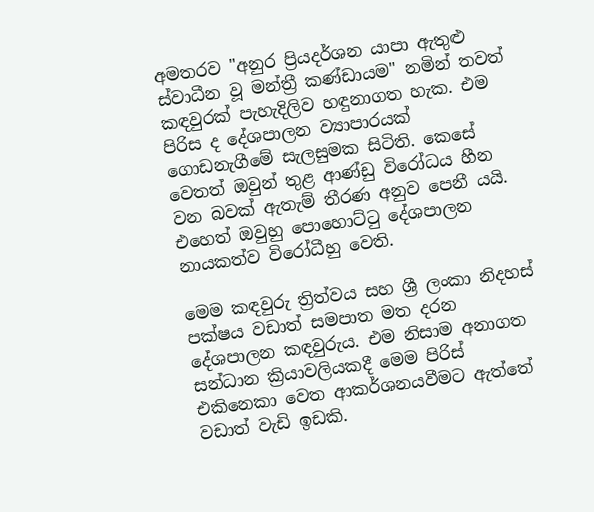අමතරව "අනුර ප්‍රියදර්ශන යාපා ඇතුළු ස්වාධීන වූ මන්ත්‍රී කණ්ඩායම" නමින් තවත් කඳවුරක් පැහැදිලිව හඳුනාගත හැක. එම පිරිස ද දේශපාලන ව්‍යාපාරයක් ගොඩනැගීමේ සැලසුමක සිටිති. කෙසේ වෙතත් ඔවුන් තුළ ආණ්ඩු විරෝධය හීන වන බවක් ඇතැම් තීරණ අනුව පෙනී යයි. එහෙත් ඔවුහු පොහොට්ටු දේශපාලන නායකත්ව විරෝධීහු වෙති.

මෙම කඳවුරු ත්‍රිත්වය සහ ශ්‍රී ලංකා නිදහස් පක්ෂය වඩාත් සමපාත මත දරන දේශපාලන කඳවුරුය. එම නිසාම අනාගත සන්ධාන ක්‍රියාවලියකදී මෙම පිරිස් එකිනෙකා වෙත ආකර්ශනයවීමට ඇත්තේ වඩාත් වැඩි ඉඩකි.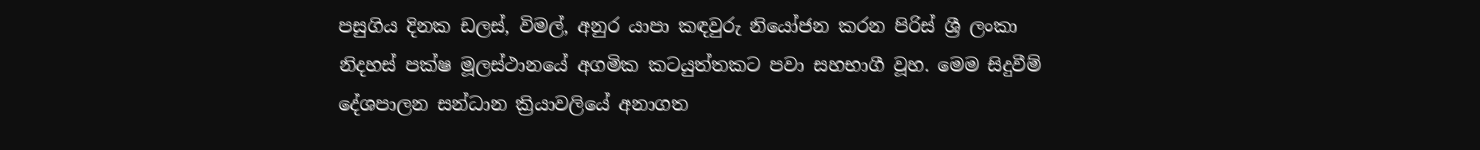පසුගිය දිනක ඩලස්, විමල්, අනුර යාපා කඳවුරු නියෝජන කරන පිරිස් ශ්‍රී ලංකා නිදහස් පක්ෂ මූලස්ථානයේ අගමික කටයුත්තකට පවා සහභාගී වූහ. මෙම සිදුවීම් දේශපාලන සන්ධාන ක්‍රියාවලියේ අනාගත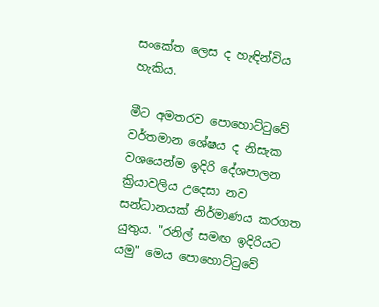සංකේත ලෙස ද හැඳින්විය හැකිය.

මීට අමතරව පොහොට්ටුවේ වර්තමාන ශේෂය ද නිසැක වශයෙන්ම ඉදිරි දේශපාලන ක්‍රියාවලිය උදෙසා නව සන්ධානයක් නිර්මාණය කරගත යුතුය. "රනිල් සමඟ ඉදිරියට යමු" මෙය පොහොට්ටුවේ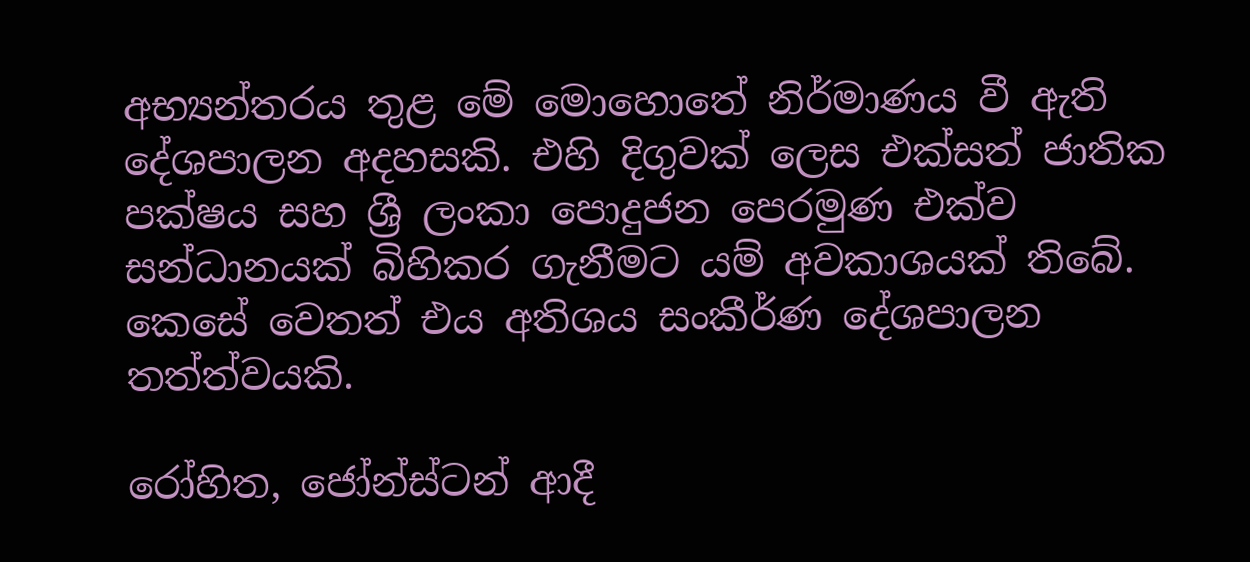අභ්‍යන්තරය තුළ මේ මොහොතේ නිර්මාණය වී ඇති දේශපාලන අදහසකි. එහි දිගුවක් ලෙස එක්සත් ජාතික පක්ෂය සහ ශ්‍රී ලංකා පොදුජන පෙරමුණ එක්ව සන්ධානයක් බිහිකර ගැනීමට යම් අවකාශයක් තිබේ. කෙසේ වෙතත් එය අතිශය සංකීර්ණ දේශපාලන තත්ත්වයකි.

රෝහිත, ජෝන්ස්ටන් ආදී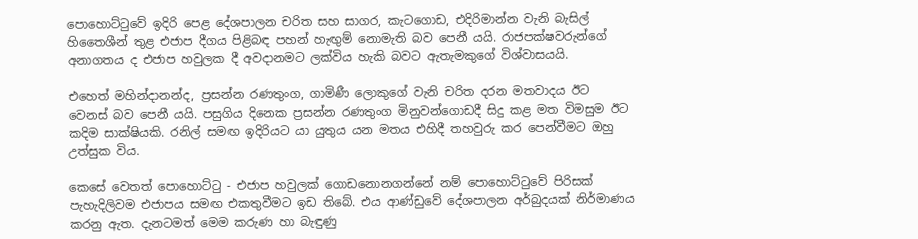පොහොට්ටුවේ ඉදිරි පෙළ දේශපාලන චරිත සහ සාගර, කැටගොඩ, එදිරිමාන්න වැනි බැසිල් හිතෛශීන් තුළ එජාප දීගය පිළිබඳ පහන් හැඟුම් නොමැති බව පෙනී යයි. රාජපක්ෂවරුන්ගේ අනාගතය ද එජාප හවුලක දී අවදානමට ලක්විය හැකි බවට ඇතැමකුගේ විශ්වාසයයි.

එහෙත් මහින්දානන්ද, ප්‍රසන්න රණතුංග, ගාමිණී ලොකුගේ වැනි චරිත දරන මතවාදය ඊට වෙනස් බව පෙනී යයි. පසුගිය දිනෙක ප්‍රසන්න රණතුංග මිනුවන්ගොඩදී සිදු කළ මත විමසුම ඊට කදිම සාක්ෂියකි. රනිල් සමඟ ඉදිරියට යා යුතුය යන මතය එහිදී තහවුරු කර පෙන්වීමට ඔහු උත්සුක විය.

කෙසේ වෙතත් පොහොට්ටු - එජාප හවුලක් ගොඩනොනගන්නේ නම් පොහොට්ටුවේ පිරිසක් පැහැදිලිවම එජාපය සමඟ එකතුවීමට ඉඩ තිබේ. එය ආණ්ඩුවේ දේශපාලන අර්බුදයක් නිර්මාණය කරනු ඇත. දැනටමත් මෙම කරුණ හා බැඳුණු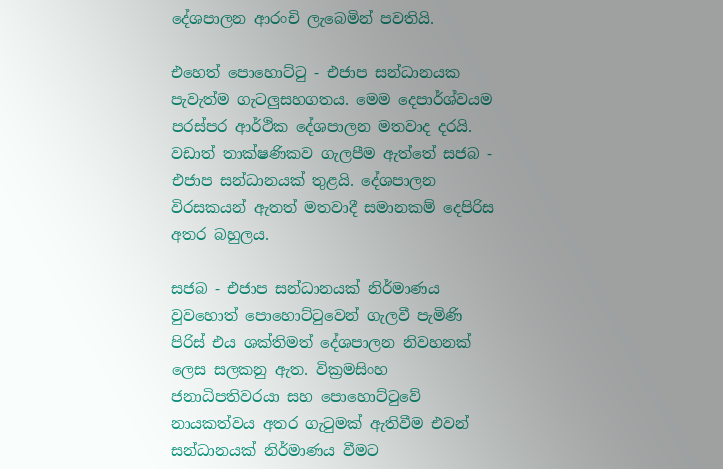දේශපාලන ආරංචි ලැබෙමින් පවතියි.

එහෙත් පොහොට්ටු - එජාප සන්ධානයක පැවැත්ම ගැටලුසහගතය. මෙම දෙපාර්ශ්වයම පරස්පර ආර්ථික දේශපාලන මතවාද දරයි. වඩාත් තාක්ෂණිකව ගැලපීම ඇත්තේ සජබ - එජාප සන්ධානයක් තුළයි. දේශපාලන විරසකයන් ඇතත් මතවාදී සමානකම් දෙපිරිස අතර බහුලය.

සජබ - එජාප සන්ධානයක් නිර්මාණය වුවහොත් පොහොට්ටුවෙන් ගැලවී පැමිණි පිරිස් එය ශක්තිමත් දේශපාලන නිවහනක් ලෙස සලකනු ඇත. වික්‍රමසිංහ ජනාධිපතිවරයා සහ පොහොට්ටුවේ නායකත්වය අතර ගැටුමක් ඇතිවීම එවන් සන්ධානයක් නිර්මාණය වීමට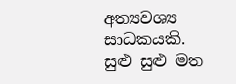අත්‍යවශ්‍ය සාධකයකි. සුළු සුළු මත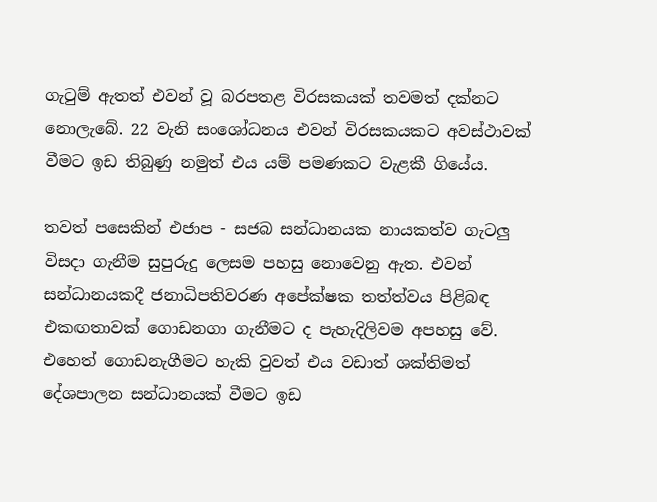ගැටුම් ඇතත් එවන් වූ බරපතළ විරසකයක් තවමත් දක්නට නොලැබේ. 22 වැනි සංශෝධනය එවන් විරසකයකට අවස්ථාවක් වීමට ඉඩ තිබුණු නමුත් එය යම් පමණකට වැළකී ගියේය.

තවත් පසෙකින් එජාප - සජබ සන්ධානයක නායකත්ව ගැටලු විසදා ගැනීම සුපුරුදු ලෙසම පහසු නොවෙනු ඇත. එවන් සන්ධානයකදී ජනාධිපතිවරණ අපේක්ෂක තත්ත්වය පිළිබඳ එකඟතාවක් ගොඩනගා ගැනීමට ද පැහැදිලිවම අපහසු වේ. එහෙත් ගොඩනැගීමට හැකි වුවත් එය වඩාත් ශක්තිමත් දේශපාලන සන්ධානයක් වීමට ඉඩ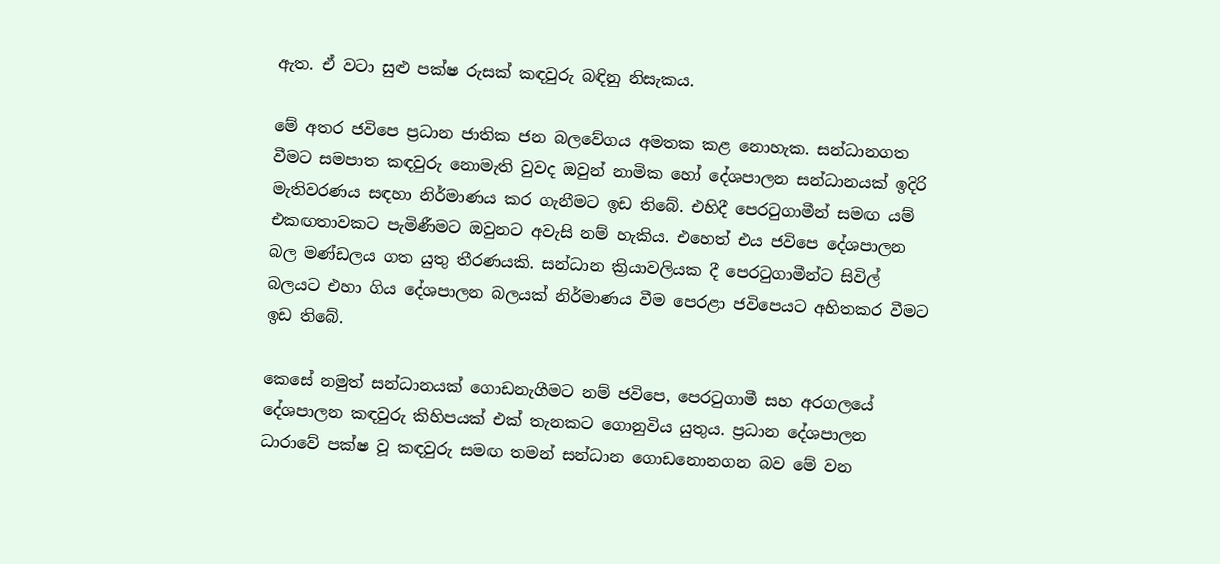ඇත. ඒ වටා සුළු පක්ෂ රුසක් කඳවුරු බඳිනු නිසැකය.

මේ අතර ජවිපෙ ප්‍රධාන ජාතික ජන බලවේගය අමතක කළ නොහැක. සන්ධානගත වීමට සමපාත කඳවුරු නොමැති වුවද ඔවුන් නාමික හෝ දේශපාලන සන්ධානයක් ඉදිරි මැතිවරණය සඳහා නිර්මාණය කර ගැනීමට ඉඩ තිබේ. එහිදී පෙරටුගාමීන් සමඟ යම් එකඟතාවකට පැමිණීමට ඔවුනට අවැසි නම් හැකිය. එහෙත් එය ජවිපෙ දේශපාලන බල මණ්ඩලය ගත යුතු තීරණයකි. සන්ධාන ක්‍රියාවලියක දී පෙරටුගාමීන්ට සිවිල් බලයට එහා ගිය දේශපාලන බලයක් නිර්මාණය වීම පෙරළා ජවිපෙයට අහිතකර වීමට ඉඩ තිබේ.

කෙසේ නමුත් සන්ධානයක් ගොඩනැගීමට නම් ජවිපෙ, පෙරටුගාමී සහ අරගලයේ දේශපාලන කඳවුරු කිහිපයක් එක් තැනකට ගොනුවිය යුතුය. ප්‍රධාන දේශපාලන ධාරාවේ පක්ෂ වූ කඳවුරු සමඟ තමන් සන්ධාන ගොඩනොනගන බව මේ වන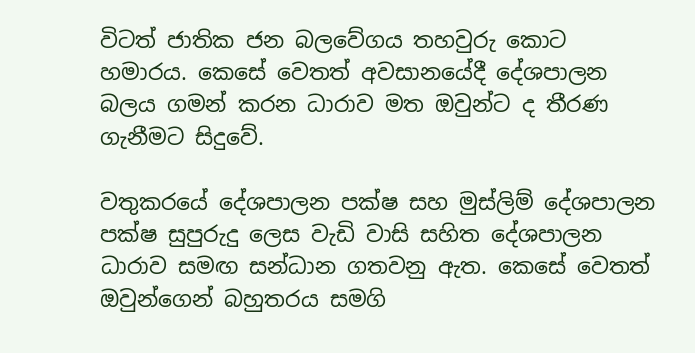විටත් ජාතික ජන බලවේගය තහවුරු කොට හමාරය. කෙසේ වෙතත් අවසානයේදී දේශපාලන බලය ගමන් කරන ධාරාව මත ඔවුන්ට ද තීරණ ගැනීමට සිදුවේ.

වතුකරයේ දේශපාලන පක්ෂ සහ මුස්ලිම් දේශපාලන පක්ෂ සුපුරුදු ලෙස වැඩි වාසි සහිත දේශපාලන ධාරාව සමඟ සන්ධාන ගතවනු ඇත. කෙසේ වෙතත් ඔවුන්ගෙන් බහුතරය සමගි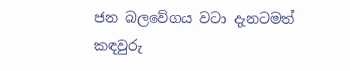ජන බලවේගය වටා දැනටමත් කඳවුරු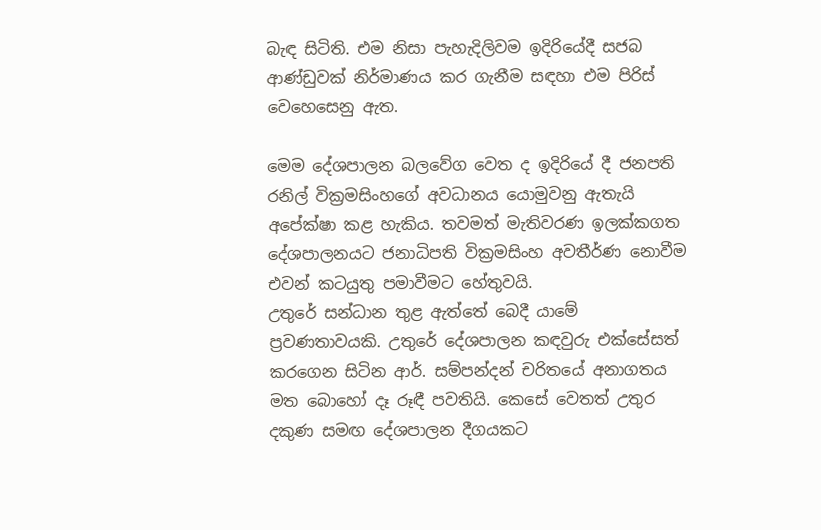බැඳ සිටිති. එම නිසා පැහැදිලිවම ඉදිරියේදී සජබ ආණ්ඩුවක් නිර්මාණය කර ගැනීම සඳහා එම පිරිස් වෙහෙසෙනු ඇත.

මෙම දේශපාලන බලවේග වෙත ද ඉදිරියේ දී ජනපති රනිල් වික්‍රමසිංහගේ අවධානය යොමුවනු ඇතැයි අපේක්ෂා කළ හැකිය. තවමත් මැතිවරණ ඉලක්කගත දේශපාලනයට ජනාධිපති වික්‍රමසිංහ අවතීර්ණ නොවීම එවන් කටයුතු පමාවීමට හේතුවයි.
උතුරේ සන්ධාන තුළ ඇත්තේ බෙදී යාමේ ප්‍රවණතාවයකි. උතුරේ දේශපාලන කඳවුරු එක්සේසත් කරගෙන සිටින ආර්. සම්පන්දන් චරිතයේ අනාගතය මත බොහෝ දෑ රූඳී පවතියි. කෙසේ වෙතත් උතුර දකුණ සමඟ දේශපාලන දීගයකට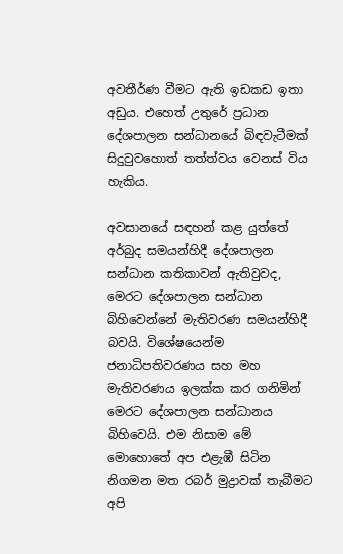අවතීර්ණ වීමට ඇති ඉඩකඩ ඉතා අඩුය. එහෙත් උතුරේ ප්‍රධාන දේශපාලන සන්ධානයේ බිඳවැටීමක් සිදුවුවහොත් තත්ත්වය වෙනස් විය හැකිය.

අවසානයේ සඳහන් කළ යුත්තේ අර්බුද සමයන්හිදී දේශපාලන සන්ධාන කතිකාවන් ඇතිවුවද, මෙරට දේශපාලන සන්ධාන බිහිවෙන්නේ මැතිවරණ සමයන්හිදී බවයි. විශේෂයෙන්ම ජනාධිපතිවරණය සහ මහ මැතිවරණය ඉලක්ක කර ගනිමින් මෙරට දේශපාලන සන්ධානය බිහිවෙයි. එම නිසාම මේ මොහොතේ අප එළැඹී සිටින නිගමන මත රබර් මුද්‍රාවක් තැබීමට අපි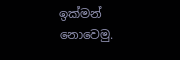ඉක්මන් නොවෙමු.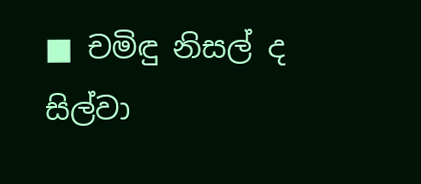■ චමිඳු නිසල් ද සිල්වා